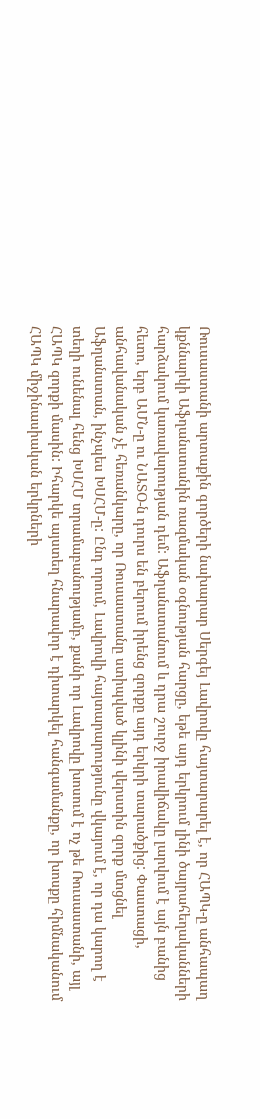Ռուսաստանի արտաքին գործերի նախարար Սերգեյ Լավրովը հայտարարել է, որ ՀԱՊԿ-ը անհապաղ կքննարկի Աֆղանստանին ռազմական օգնության հարցը, եթե այդ երկրում լինի ծայրահեղականների հարձակում կառավարության դեմ: Աֆղանստանում և դրա շուրջ իրավիճակը լարվում է այն բանից հետո, երբ ԱՄՆ-ը ու ՆԱՏՕ-ն դուրս են բերում իրենց զորքը այդ երկրի տարածքից: Փաստացի, անհավանական չէ հեռանկարը, որ Ռուսաստանը ստիպված կլինի վերստին զորք մտցնել Աֆղանստան, ինչպես ԽՍՀՄ-ը: Ընդ որում, Լավրովի հայտարարությունը վկայում է, որ դա կարող է տեղի ունենալ հենց ԽՍՀՄ տրամաբանությամբ, քանի որ Լավրովը խոսում է ոչ թե Ռուսաստանի, այլ ՀԱՊԿ զորքի մասին: Իհարկե այստեղ հնարավոր է դիտարկել հանգամանքը, որ խոսքը հիմնականում ՀԱՊԿ միջինասիական երկրների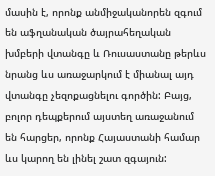մասին է, որոնք անմիջականորեն զգում են աֆղանական ծայրահեղական խմբերի վտանգը և Ռուսաստանը թերևս նրանց ևս առաջարկում է միանալ այդ վտանգը չեզոքացնելու գործին: Բայց, բոլոր դեպքերում այստեղ առաջանում են հարցեր, որոնք Հայաստանի համար ևս կարող են լինել շատ զգայուն: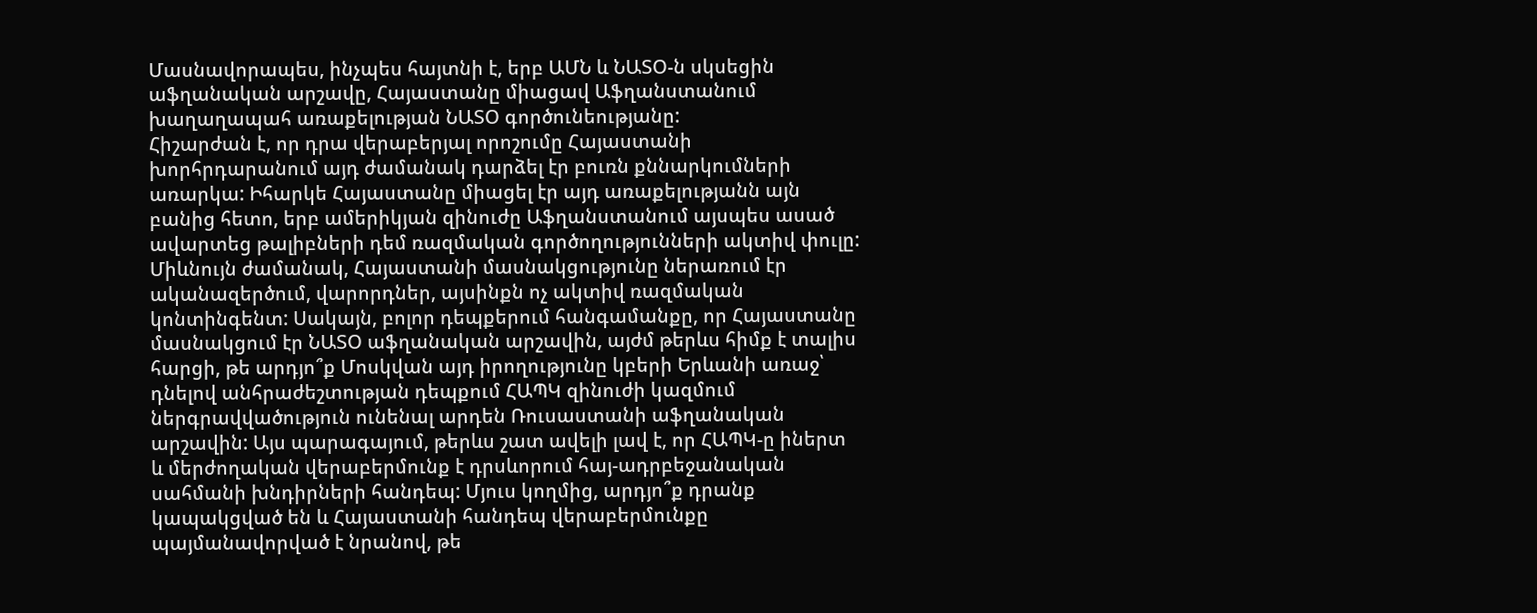Մասնավորապես, ինչպես հայտնի է, երբ ԱՄՆ և ՆԱՏՕ-ն սկսեցին աֆղանական արշավը, Հայաստանը միացավ Աֆղանստանում խաղաղապահ առաքելության ՆԱՏՕ գործունեությանը:
Հիշարժան է, որ դրա վերաբերյալ որոշումը Հայաստանի խորհրդարանում այդ ժամանակ դարձել էր բուռն քննարկումների առարկա: Իհարկե Հայաստանը միացել էր այդ առաքելությանն այն բանից հետո, երբ ամերիկյան զինուժը Աֆղանստանում այսպես ասած ավարտեց թալիբների դեմ ռազմական գործողությունների ակտիվ փուլը: Միևնույն ժամանակ, Հայաստանի մասնակցությունը ներառում էր ականազերծում, վարորդներ, այսինքն ոչ ակտիվ ռազմական կոնտինգենտ: Սակայն, բոլոր դեպքերում հանգամանքը, որ Հայաստանը մասնակցում էր ՆԱՏՕ աֆղանական արշավին, այժմ թերևս հիմք է տալիս հարցի, թե արդյո՞ք Մոսկվան այդ իրողությունը կբերի Երևանի առաջ՝ դնելով անհրաժեշտության դեպքում ՀԱՊԿ զինուժի կազմում ներգրավվածություն ունենալ արդեն Ռուսաստանի աֆղանական արշավին: Այս պարագայում, թերևս շատ ավելի լավ է, որ ՀԱՊԿ-ը իներտ և մերժողական վերաբերմունք է դրսևորում հայ-ադրբեջանական սահմանի խնդիրների հանդեպ: Մյուս կողմից, արդյո՞ք դրանք կապակցված են և Հայաստանի հանդեպ վերաբերմունքը պայմանավորված է նրանով, թե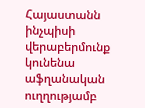Հայաստանն ինչպիսի վերաբերմունք կունենա աֆղանական ուղղությամբ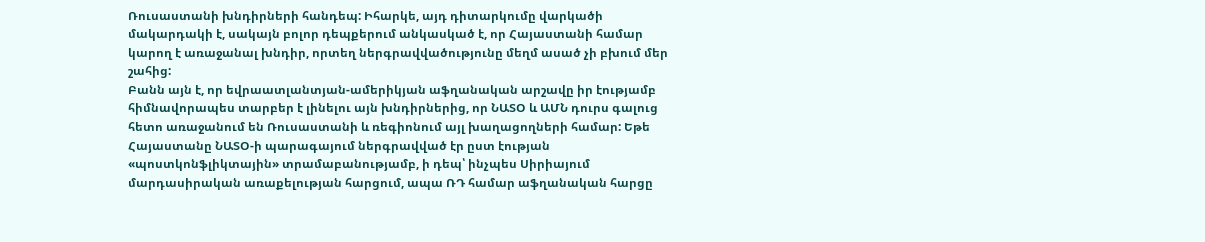Ռուսաստանի խնդիրների հանդեպ: Իհարկե, այդ դիտարկումը վարկածի մակարդակի է, սակայն բոլոր դեպքերում անկասկած է, որ Հայաստանի համար կարող է առաջանալ խնդիր, որտեղ ներգրավվածությունը մեղմ ասած չի բխում մեր շահից:
Բանն այն է, որ եվրաատլանտյան-ամերիկյան աֆղանական արշավը իր էությամբ հիմնավորապես տարբեր է լինելու այն խնդիրներից, որ ՆԱՏՕ և ԱՄՆ դուրս գալուց հետո առաջանում են Ռուսաստանի և ռեգիոնում այլ խաղացողների համար: Եթե Հայաստանը ՆԱՏՕ-ի պարագայում ներգրավված էր ըստ էության «պոստկոնֆլիկտային» տրամաբանությամբ, ի դեպ՝ ինչպես Սիրիայում մարդասիրական առաքելության հարցում, ապա ՌԴ համար աֆղանական հարցը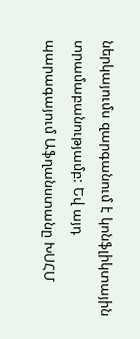ներկայումս զարգանում է կոնֆլիկտային տրամաբանությամբ: Եվ այդ պարագայում Աֆղանստանը ԽՍՀՄ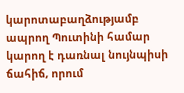կարոտաբաղձությամբ ապրող Պուտինի համար կարող է դառնալ նույնպիսի ճահիճ, որում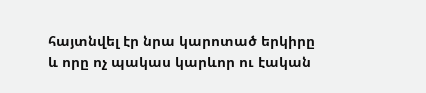հայտնվել էր նրա կարոտած երկիրը և որը ոչ պակաս կարևոր ու էական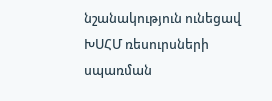նշանակություն ունեցավ ԽՍՀՄ ռեսուրսների սպառման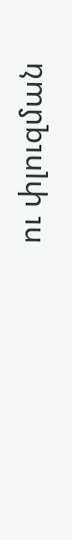ու փլուզման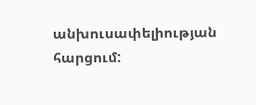անխուսափելիության հարցում: